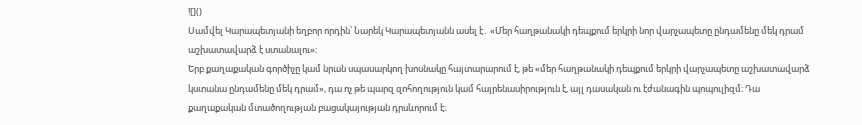![]()
Սամվել Կարապետյանի եղբոր որդին՝ Նարեկ Կարապետյանն ասել է․ «Մեր հաղթանակի դեպքում երկրի նոր վարչապետը ընդամենը մեկ դրամ աշխատավարձ է ստանալու»։
Երբ քաղաքական գործիչը կամ նրան սպասարկող խոսնակը հայտարարում է, թե «մեր հաղթանակի դեպքում երկրի վարչապետը աշխատավարձ կստանա ընդամենը մեկ դրամ», դա ոչ թե պարզ զոհողություն կամ հայրենասիրություն է, այլ դասական ու էժանագին պոպուլիզմ։ Դա քաղաքական մտածողության բացակայության դրսևորում է։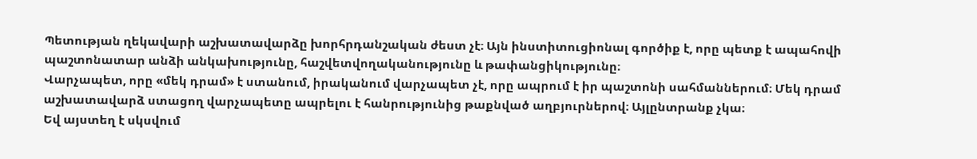Պետության ղեկավարի աշխատավարձը խորհրդանշական ժեստ չէ։ Այն ինստիտուցիոնալ գործիք է, որը պետք է ապահովի պաշտոնատար անձի անկախությունը, հաշվետվողականությունը և թափանցիկությունը։
Վարչապետ, որը «մեկ դրամ» է ստանում, իրականում վարչապետ չէ, որը ապրում է իր պաշտոնի սահմաններում։ Մեկ դրամ աշխատավարձ ստացող վարչապետը ապրելու է հանրությունից թաքնված աղբյուրներով։ Այլընտրանք չկա։
Եվ այստեղ է սկսվում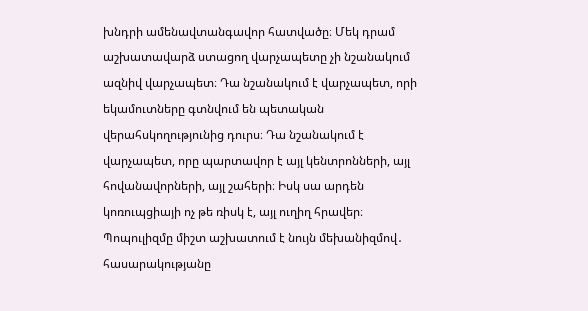խնդրի ամենավտանգավոր հատվածը։ Մեկ դրամ աշխատավարձ ստացող վարչապետը չի նշանակում ազնիվ վարչապետ։ Դա նշանակում է վարչապետ, որի եկամուտները գտնվում են պետական վերահսկողությունից դուրս։ Դա նշանակում է վարչապետ, որը պարտավոր է այլ կենտրոնների, այլ հովանավորների, այլ շահերի։ Իսկ սա արդեն կոռուպցիայի ոչ թե ռիսկ է, այլ ուղիղ հրավեր։
Պոպուլիզմը միշտ աշխատում է նույն մեխանիզմով․ հասարակությանը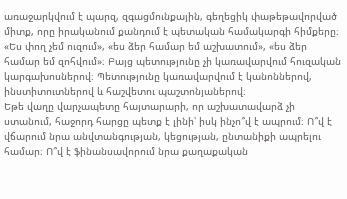առաջարկվում է պարզ, զգացմունքային, գեղեցիկ փաթեթավորված միտք, որը իրականում քանդում է պետական համակարգի հիմքերը։ «Ես փող չեմ ուզում», «ես ձեր համար եմ աշխատում», «ես ձեր համար եմ զոհվում»։ Բայց պետությունը չի կառավարվում հուզական կարգախոսներով։ Պետությունը կառավարվում է կանոններով, ինստիտուտներով և հաշվետու պաշտոնյաներով։
Եթե վաղը վարչապետը հայտարարի, որ աշխատավարձ չի ստանում, հաջորդ հարցը պետք է լինի՝ իսկ ինչո՞վ է ապրում։ Ո՞վ է վճարում նրա անվտանգության, կեցության, ընտանիքի ապրելու համար։ Ո՞վ է ֆինանսավորում նրա քաղաքական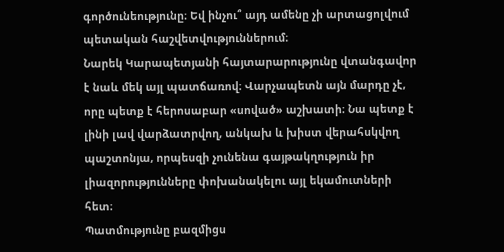գործունեությունը։ Եվ ինչու՞ այդ ամենը չի արտացոլվում պետական հաշվետվություններում։
Նարեկ Կարապետյանի հայտարարությունը վտանգավոր է նաև մեկ այլ պատճառով։ Վարչապետն այն մարդը չէ, որը պետք է հերոսաբար «սոված» աշխատի։ Նա պետք է լինի լավ վարձատրվող, անկախ և խիստ վերահսկվող պաշտոնյա, որպեսզի չունենա գայթակղություն իր լիազորությունները փոխանակելու այլ եկամուտների հետ։
Պատմությունը բազմիցս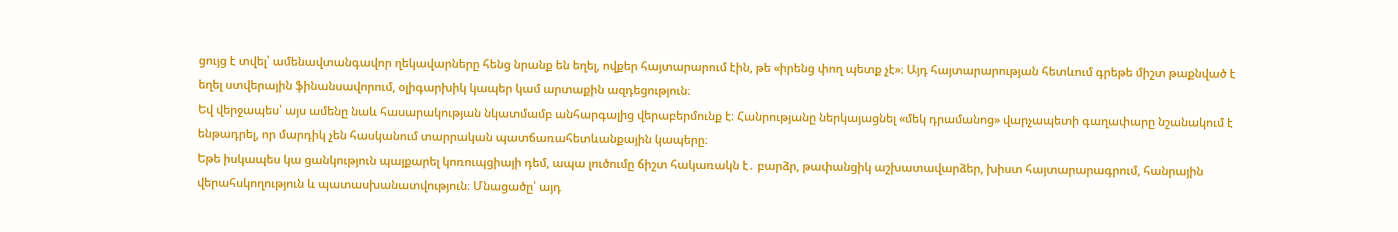ցույց է տվել՝ ամենավտանգավոր ղեկավարները հենց նրանք են եղել, ովքեր հայտարարում էին, թե «իրենց փող պետք չէ»։ Այդ հայտարարության հետևում գրեթե միշտ թաքնված է եղել ստվերային ֆինանսավորում, օլիգարխիկ կապեր կամ արտաքին ազդեցություն։
Եվ վերջապես՝ այս ամենը նաև հասարակության նկատմամբ անհարգալից վերաբերմունք է։ Հանրությանը ներկայացնել «մեկ դրամանոց» վարչապետի գաղափարը նշանակում է ենթադրել, որ մարդիկ չեն հասկանում տարրական պատճառահետևանքային կապերը։
Եթե իսկապես կա ցանկություն պայքարել կոռուպցիայի դեմ, ապա լուծումը ճիշտ հակառակն է․ բարձր, թափանցիկ աշխատավարձեր, խիստ հայտարարագրում, հանրային վերահսկողություն և պատասխանատվություն։ Մնացածը՝ այդ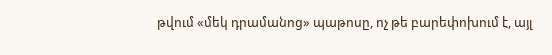թվում «մեկ դրամանոց» պաթոսը, ոչ թե բարեփոխում է, այլ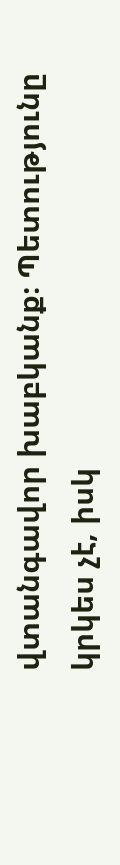վտանգավոր խաբկանք։ Պետությունը կրկես չէ, իսկ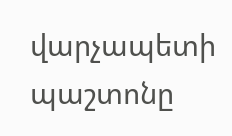վարչապետի պաշտոնը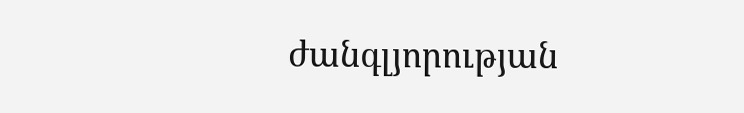ժանգլյորության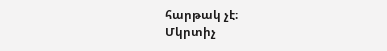հարթակ չէ։
Մկրտիչ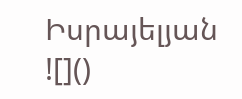Իսրայելյան
![]()